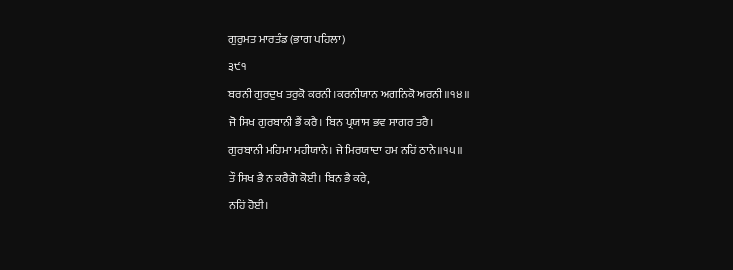ਗੁਰੁਮਤ ਮਾਰਤੰਡ (ਭਾਗ ਪਹਿਲਾ)
੩੯੧
ਬਰਨੀ ਗੁਰਦੁਖ ਤਰੁਕੋ ਕਰਨੀ।ਕਰਨੀਯਾਨ ਅਗਨਿਕੋ ਅਰਨੀ॥੧੪॥
ਜੋ ਸਿਖ ਗੁਰਬਾਨੀ ਭੈਂ ਕਰੈ। ਬਿਨ ਪ੍ਰਯਾਸ ਭਵ ਸਾਗਰ ਤਰੈ।
ਗੁਰਬਾਨੀ ਮਹਿਮਾ ਮਹੀਯਾਨੇ। ਜੇ ਮਿਰਯਾਦਾ ਹਮ ਨਹਿਂ ਠਾਨੇ॥੧੫॥
ਤੌ ਸਿਖ ਭੈ ਨ ਕਰੈਗੋ ਕੋਈ। ਬਿਨ ਭੈ ਕਰੇ,
ਨਹਿਂ ਹੋਈ।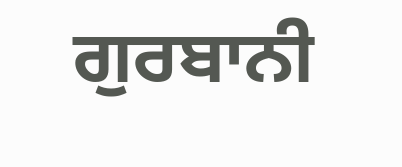ਗੁਰਬਾਨੀ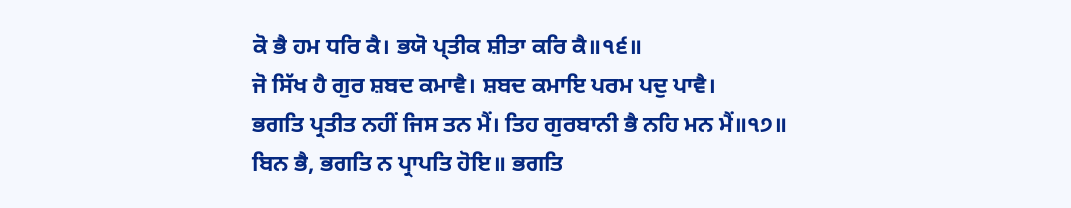ਕੋ ਭੈ ਹਮ ਧਰਿ ਕੈ। ਭਯੋ ਪ੍ਤੀਕ ਸ਼ੀਤਾ ਕਰਿ ਕੈ॥੧੬॥
ਜੋ ਸਿੱਖ ਹੈ ਗੁਰ ਸ਼ਬਦ ਕਮਾਵੈ। ਸ਼ਬਦ ਕਮਾਇ ਪਰਮ ਪਦੁ ਪਾਵੈ।
ਭਗਤਿ ਪ੍ਰਤੀਤ ਨਹੀਂ ਜਿਸ ਤਨ ਮੈਂ। ਤਿਹ ਗੁਰਬਾਨੀ ਭੈ ਨਹਿ ਮਨ ਮੈਂ॥੧੭॥
ਬਿਨ ਭੈ, ਭਗਤਿ ਨ ਪ੍ਰਾਪਤਿ ਹੋਇ॥ ਭਗਤਿ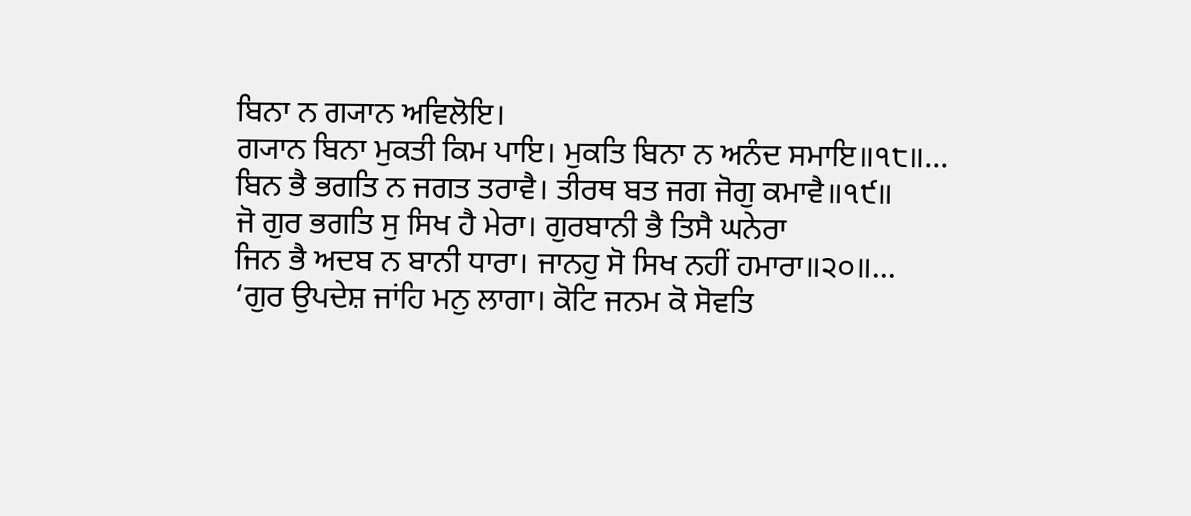ਬਿਨਾ ਨ ਗ੍ਯਾਨ ਅਵਿਲੋਇ।
ਗ੍ਯਾਨ ਬਿਨਾ ਮੁਕਤੀ ਕਿਮ ਪਾਇ। ਮੁਕਤਿ ਬਿਨਾ ਨ ਅਨੰਦ ਸਮਾਇ॥੧੮॥...
ਬਿਨ ਭੈ ਭਗਤਿ ਨ ਜਗਤ ਤਰਾਵੈ। ਤੀਰਥ ਬਤ ਜਗ ਜੋਗੁ ਕਮਾਵੈ॥੧੯॥
ਜੋ ਗੁਰ ਭਗਤਿ ਸੁ ਸਿਖ ਹੈ ਮੇਰਾ। ਗੁਰਬਾਨੀ ਭੈ ਤਿਸੈ ਘਨੇਰਾ
ਜਿਨ ਭੈ ਅਦਬ ਨ ਬਾਨੀ ਧਾਰਾ। ਜਾਨਹੁ ਸੋ ਸਿਖ ਨਹੀਂ ਹਮਾਰਾ॥੨੦॥...
‘ਗੁਰ ਉਪਦੇਸ਼ ਜਾਂਹਿ ਮਨੁ ਲਾਗਾ। ਕੋਟਿ ਜਨਮ ਕੋ ਸੋਵਤਿ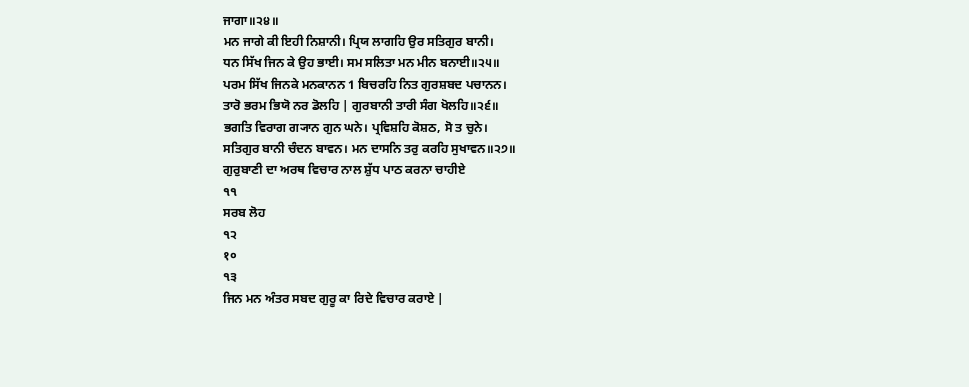ਜਾਗਾ॥੨੪॥
ਮਨ ਜਾਗੇ ਕੀ ਇਹੀ ਨਿਸ਼ਾਨੀ। ਪ੍ਰਿਯ ਲਾਗਹਿ ਉਰ ਸਤਿਗੁਰ ਬਾਨੀ।
ਧਨ ਸਿੱਖ ਜਿਨ ਕੇ ਉਹ ਭਾਈ। ਸਮ ਸਲਿਤਾ ਮਨ ਮੀਨ ਬਨਾਈ॥੨੫॥
ਪਰਮ ਸਿੱਖ ਜਿਨਕੇ ਮਨਕਾਨਨ 1 ਬਿਚਰਹਿ ਨਿਤ ਗੁਰਸ਼ਬਦ ਪਚਾਨਨ।
ਤਾਰੋ ਭਰਮ ਭਿਯੋ ਨਰ ਡੋਲਹਿ | ਗੁਰਬਾਨੀ ਤਾਰੀ ਸੰਗ ਖੋਲਹਿ॥੨੬॥
ਭਗਤਿ ਵਿਰਾਗ ਗ੍ਯਾਨ ਗੁਨ ਘਨੇ। ਪ੍ਰਵਿਸ਼ਹਿ ਕੋਸ਼ਠ, ਸੋ ਤ ਚੁਨੇ।
ਸਤਿਗੁਰ ਬਾਨੀ ਚੰਦਨ ਬਾਵਨ। ਮਨ ਦਾਸਨਿ ਤਰੁ ਕਰਹਿ ਸੁਖਾਵਨ॥੨੭॥
ਗੁਰੁਬਾਣੀ ਦਾ ਅਰਥ ਵਿਚਾਰ ਨਾਲ ਸ਼ੁੱਧ ਪਾਠ ਕਰਨਾ ਚਾਹੀਏ
੧੧
ਸਰਬ ਲੋਹ
੧੨
१०
੧੩
ਜਿਨ ਮਨ ਅੰਤਰ ਸਬਦ ਗੁਰੂ ਕਾ ਰਿਦੇ ਵਿਚਾਰ ਕਰਾਏ |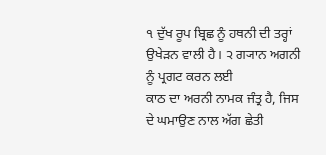੧ ਦੁੱਖ ਰੂਪ ਬ੍ਰਿਛ ਨੂੰ ਹਥਨੀ ਦੀ ਤਰ੍ਹਾਂ ਉਖੇੜਨ ਵਾਲੀ ਹੈ। ੨ ਗ੍ਯਾਨ ਅਗਨੀ ਨੂੰ ਪ੍ਰਗਟ ਕਰਨ ਲਈ
ਕਾਠ ਦਾ ਅਰਨੀ ਨਾਮਕ ਜੰਤ੍ਰ ਹੈ, ਜਿਸ ਦੇ ਘਮਾਉਣ ਨਾਲ ਅੱਗ ਛੇਤੀ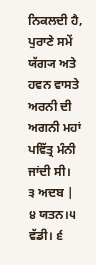ਨਿਕਲਦੀ ਹੈ, ਪੁਰਾਣੇ ਸਮੇਂ
ਯੱਗ੍ਯ ਅਤੇ ਹਵਨ ਵਾਸਤੇ ਅਰਨੀ ਦੀ ਅਗਨੀ ਮਹਾਂ ਪਵਿੱਤ੍ਰ ਮੰਨੀ ਜਾਂਦੀ ਸੀ।
੩ ਅਦਬ |
੪ ਯਤਨ।੫ ਵੱਡੀ। ੬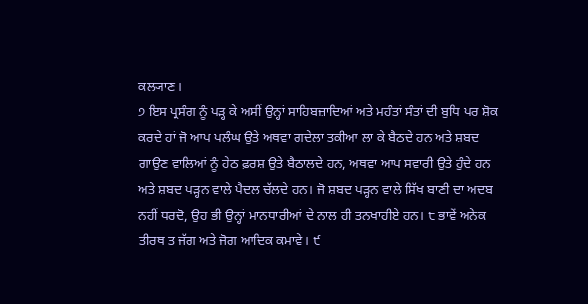ਕਲ੍ਯਾਣ।
੭ ਇਸ ਪ੍ਰਸੰਗ ਨੂੰ ਪੜ੍ਹ ਕੇ ਅਸੀਂ ਉਨ੍ਹਾਂ ਸਾਹਿਬਜ਼ਾਦਿਆਂ ਅਤੇ ਮਹੰਤਾਂ ਸੰਤਾਂ ਦੀ ਬੁਧਿ ਪਰ ਸ਼ੋਕ
ਕਰਦੇ ਹਾਂ ਜੋ ਆਪ ਪਲੰਘ ਉਤੇ ਅਥਵਾ ਗਦੇਲਾ ਤਕੀਆ ਲਾ ਕੇ ਬੈਠਦੇ ਹਨ ਅਤੇ ਸ਼ਬਦ
ਗਾਉਣ ਵਾਲਿਆਂ ਨੂੰ ਹੇਠ ਫ਼ਰਸ਼ ਉਤੇ ਬੈਠਾਲਦੇ ਹਨ, ਅਥਵਾ ਆਪ ਸਵਾਰੀ ਉਤੇ ਹੁੰਦੇ ਹਨ
ਅਤੇ ਸ਼ਬਦ ਪੜ੍ਹਨ ਵਾਲੇ ਪੈਦਲ ਚੱਲਦੇ ਹਨ। ਜੋ ਸ਼ਬਦ ਪੜ੍ਹਨ ਵਾਲੇ ਸਿੱਖ ਬਾਣੀ ਦਾ ਅਦਬ
ਨਹੀਂ ਧਰਦੋ, ਉਹ ਭੀ ਉਨ੍ਹਾਂ ਮਾਨਧਾਰੀਆਂ ਦੇ ਨਾਲ ਹੀ ਤਨਖਾਹੀਏ ਹਨ। ੮ ਭਾਵੇਂ ਅਨੇਕ
ਤੀਰਥ ਤ ਜੱਗ ਅਤੇ ਜੋਗ ਆਦਿਕ ਕਮਾਵੇ। ੯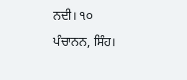ਨਦੀ। ੧੦ ਪੰਚਾਨਨ, ਸਿੰਹ।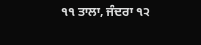੧੧ ਤਾਲਾ, ਜੰਦਰਾ ੧੨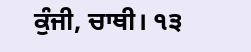ਕੁੰਜੀ, ਚਾਥੀ। ੧੩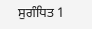ਸੁਗੰਧਿਤ 1